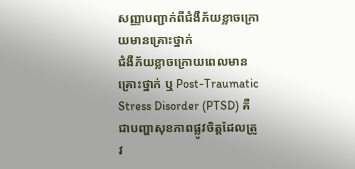សញ្ញាបញ្ជាក់ពីជំងឺភ័យខ្លាចក្រោយមានគ្រោះថ្នាក់
ជំងឺភ័យខ្លាចក្រោយពេលមានគ្រោះថ្នាក់ ឬ Post-Traumatic Stress Disorder (PTSD) គឺជាបញ្ហាសុខភាពផ្លូវចិត្តដែលត្រូវ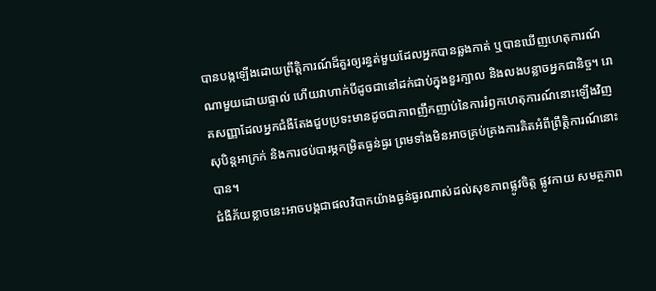បានបង្កឡើងដោយព្រឹត្តិការណ៍ដ៏គួរឲ្យរន្ធត់មួយដែលអ្នកបានឆ្លងកាត់ ឬបានឃើញហេតុការណ៍ណាមួយដោយផ្ទាល់ ហើយវាហាក់បីដូចជានៅដក់ជាប់ក្នុងខួរក្បាល និងលងបន្លាចអ្នកជានិច្ច។ រោគសញ្ញាដែលអ្នកជំងឺតែងជួបប្រទះមានដូចជាភាពញឹកញាប់នៃការរំឭកហេតុការណ៍នោះឡើងវិញសុបិន្តអាក្រក់ និងការថប់បារម្ភកម្រិតធ្ងន់ធ្ងរ ព្រមទាំងមិនអាចគ្រប់គ្រងការគិតអំពីព្រឹត្តិការណ៍នោះបាន។
ជំងឺភ័យខ្លាចនេះអាចបង្កជាផលវិបាកយ៉ាងធ្ងន់ធ្ងរណាស់ដល់សុខភាពផ្លូវចិត្ត ផ្លូវកាយ សមត្ថភាព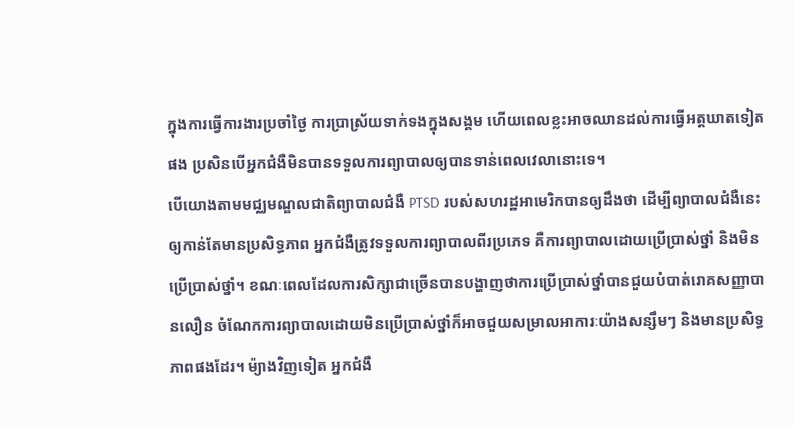ក្នុងការធ្វើការងារប្រចាំថ្ងៃ ការប្រាស្រ័យទាក់ទងក្នុងសង្គម ហើយពេលខ្លះអាចឈានដល់ការធ្វើអត្តឃាតទៀតផង ប្រសិនបើអ្នកជំងឺមិនបានទទួលការព្យាបាលឲ្យបានទាន់ពេលវេលានោះទេ។
បើយោងតាមមជ្ឈមណ្ឌលជាតិព្យាបាលជំងឺ PTSD របស់សហរដ្ឋអាមេរិកបានឲ្យដឹងថា ដើម្បីព្យាបាលជំងឺនេះឲ្យកាន់តែមានប្រសិទ្ធភាព អ្នកជំងឺត្រូវទទួលការព្យាបាលពីរប្រភេទ គឺការព្យាបាលដោយប្រើប្រាស់ថ្នាំ និងមិនប្រើប្រាស់ថ្នាំ។ ខណៈពេលដែលការសិក្សាជាច្រើនបានបង្ហាញថាការប្រើប្រាស់ថ្នាំបានជួយបំបាត់រោគសញ្ញាបានលឿន ចំណែកការព្យាបាលដោយមិនប្រើប្រាស់ថ្នាំក៏អាចជួយសម្រាលអាការៈយ៉ាងសន្សឹមៗ និងមានប្រសិទ្ធភាពផងដែរ។ ម៉្យាងវិញទៀត អ្នកជំងឺ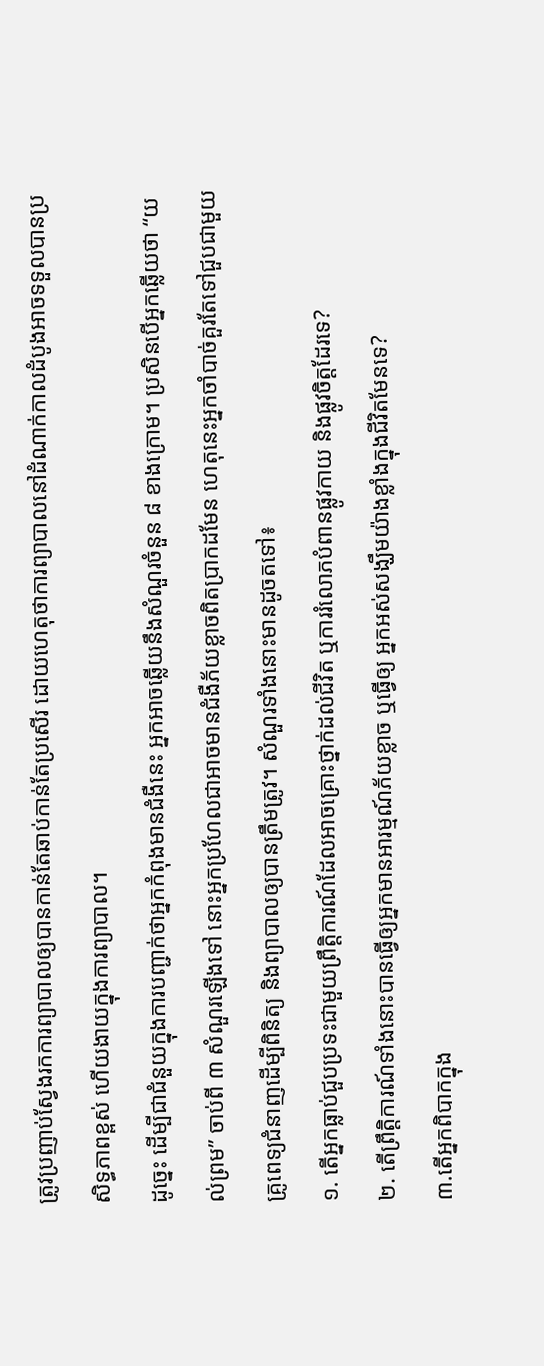ត្រូវប្រញាប់ស្វែងរកការព្យាបាលឲ្យបានកាន់តែឆាប់កាន់តែប្រសើរ ដោយហេតុថាការព្យាបាលនៅដំណាក់កាលដំបូងអាចទទួលបានប្រសិទ្ធភាពខ្ពស់ ហើយងាយក្នុងការព្យាបាល។
ដូច្នេះ ដើម្បីជាជំនួយក្នុងការបញ្ជាក់ថាអ្នកកំពុងមានជំងឺនេះ អ្នកអាចឆ្លើយនឹងសំណួរចំនួន ៨ ខាងក្រោម។ ប្រសិនបើអ្នកឆ្លើយថា “យល់ព្រម” ចាប់ពី ៣ សំណួរឡើងទៅ នោះអ្នកប្រហែលជាអាចមានជំងឺភ័យខ្លាចពិតប្រាកដមែន ហេតុនេះអ្នកចាំបាច់គួរតែទៅជួបជាមួយគ្រូពេទ្យជំនាញដើម្បីពិនិត្យ និងព្យាបាលឲ្យបានត្រឹមត្រូវ។ សំណួរទាំងនោះមានដូចតទៅ៖
១. តើអ្នកធ្លាប់ជួបប្រទះជាមួយព្រឹតិ្តការណ៍ដែលអាចគ្រោះថ្នាក់ដល់ជីវិត ឬការរំលោភបំពានផ្លូវកាយ និងផ្លូវចិត្តដែរទេ?
២. តើព្រឹតិ្តការណ៍ទាំងនោះបានធ្វើឲ្យអ្នកមានអារម្មណ៍ភ័យខ្លាច ឬធ្វើឲ្យ អ្នកអស់សង្ឃឹមយ៉ាងខ្លាំងក្នុងជីវិតមែនទេ?
៣.តើអ្នកពិបាកក្នុង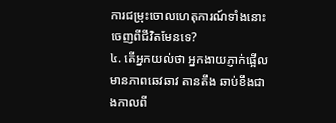ការជម្រុះចោលហេតុការណ៍ទាំងនោះចេញពីជីវិតមែនទេ?
៤. តើអ្នកយល់ថា អ្នកងាយភ្ញាក់ផ្អើល មានភាពឆេវឆាវ តានតឹង ឆាប់ខឹងជាងកាលពី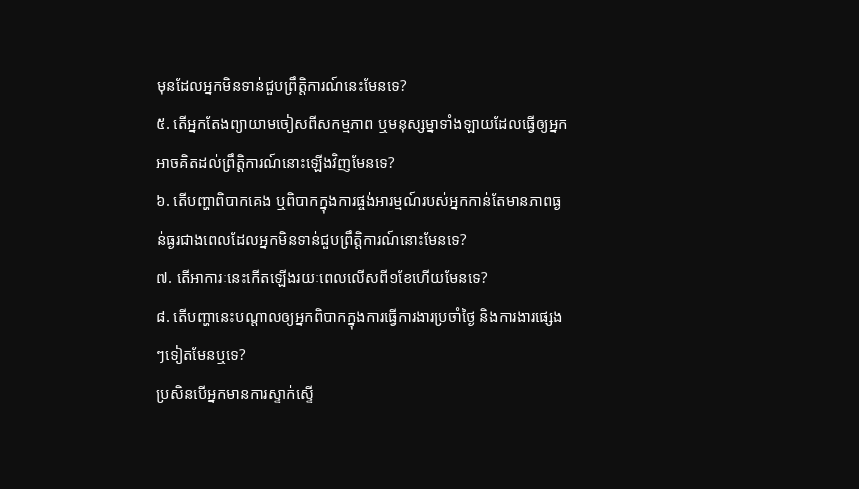មុនដែលអ្នកមិនទាន់ជួបព្រឹត្តិការណ៍នេះមែនទេ?
៥. តើអ្នកតែងព្យាយាមចៀសពីសកម្មភាព ឬមនុស្សម្នាទាំងឡាយដែលធ្វើឲ្យអ្នកអាចគិតដល់ព្រឹតិ្តការណ៍នោះឡើងវិញមែនទេ?
៦. តើបញ្ហាពិបាកគេង ឬពិបាកក្នុងការផ្ចង់អារម្មណ៍របស់អ្នកកាន់តែមានភាពធ្ងន់ធ្ងរជាងពេលដែលអ្នកមិនទាន់ជួបព្រឹតិ្តការណ៍នោះមែនទេ?
៧. តើអាការៈនេះកើតឡើងរយៈពេលលើសពី១ខែហើយមែនទេ?
៨. តើបញ្ហានេះបណ្តាលឲ្យអ្នកពិបាកក្នុងការធ្វើការងារប្រចាំថ្ងៃ និងការងារផ្សេងៗទៀតមែនឬទេ?
ប្រសិនបើអ្នកមានការស្ទាក់ស្ទើ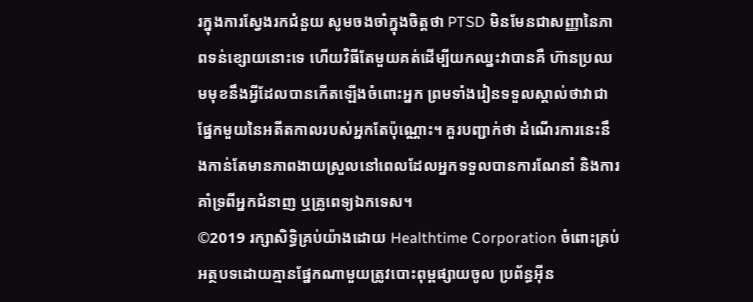រក្នុងការស្វែងរកជំនួយ សូមចងចាំក្នុងចិត្តថា PTSD មិនមែនជាសញ្ញានៃភាពទន់ខ្សោយនោះទេ ហើយវិធីតែមួយគត់ដើម្បីយកឈ្នះវាបានគឺ ហ៊ានប្រឈមមុខនឹងអ្វីដែលបានកើតឡើងចំពោះអ្នក ព្រមទាំងរៀនទទួលស្គាល់ថាវាជាផ្នែកមួយនៃអតីតកាលរបស់អ្នកតែប៉ុណ្ណោះ។ គួរបញ្ជាក់ថា ដំណើរការនេះនឹងកាន់តែមានភាពងាយស្រួលនៅពេលដែលអ្នកទទួលបានការណែនាំ និងការគាំទ្រពីអ្នកជំនាញ ឬគ្រូពេទ្យឯកទេស។
©2019 រក្សាសិទ្ធិគ្រប់យ៉ាងដោយ Healthtime Corporation ចំពោះគ្រប់អត្ថបទដោយគ្មានផ្នែកណាមួយត្រូវបោះពុម្ពផ្សាយចូល ប្រព័ន្ធអ៊ីន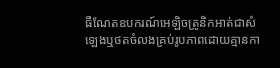ធឺណែតឧបករណ៍អេឡិចត្រូនិកអាត់ជាសំឡេងឬថតចំលងគ្រប់រូបភាពដោយគ្មានកា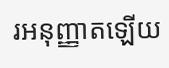រអនុញ្ញាតឡើយ